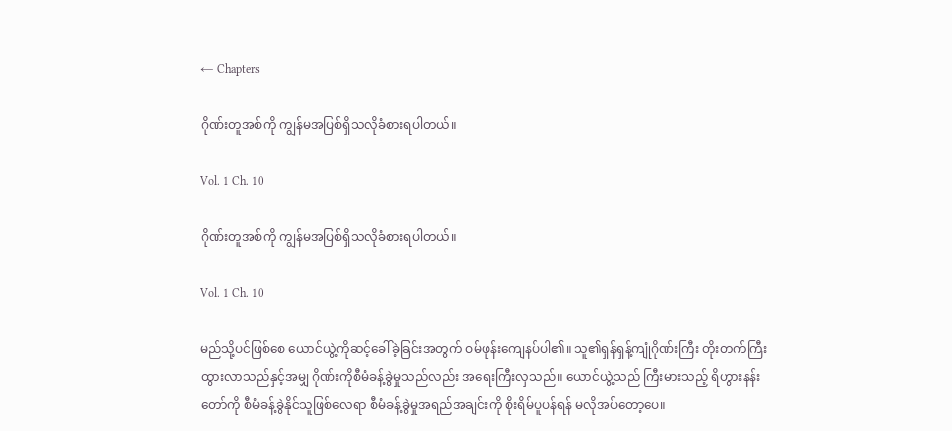← Chapters

ဂိုဏ်းတူအစ်ကို ကျွန်မအပြစ်ရှိသလိုခံစားရပါတယ်။

Vol. 1 Ch. 10

ဂိုဏ်းတူအစ်ကို ကျွန်မအပြစ်ရှိသလိုခံစားရပါတယ်။

Vol. 1 Ch. 10

မည်သို့ပင်ဖြစ်စေ ယောင်ယွဲ့ကိုဆင့်ခေါ်ခဲ့ခြင်းအတွက် ဝမ်ဖုန်းကျေနပ်ပါ၏။ သူ၏ရှန်ရှန့်ကျုံဂိုဏ်းကြီး တိုးတက်ကြီးထွားလာသည်နှင့်အမျှ ဂိုဏ်းကိုစီမံခန့်ခွဲမှုသည်လည်း အရေးကြီးလှသည်။ ယောင်ယွဲ့သည် ကြီးမားသည့် ရိဟွားနန်းတော်ကို စီမံခန့်ခွဲနိုင်သူဖြစ်လေရာ စီမံခန့်ခွဲမှုအရည်အချင်းကို စိုးရိမ်ပူပန်ရန် မလိုအပ်တော့ပေ။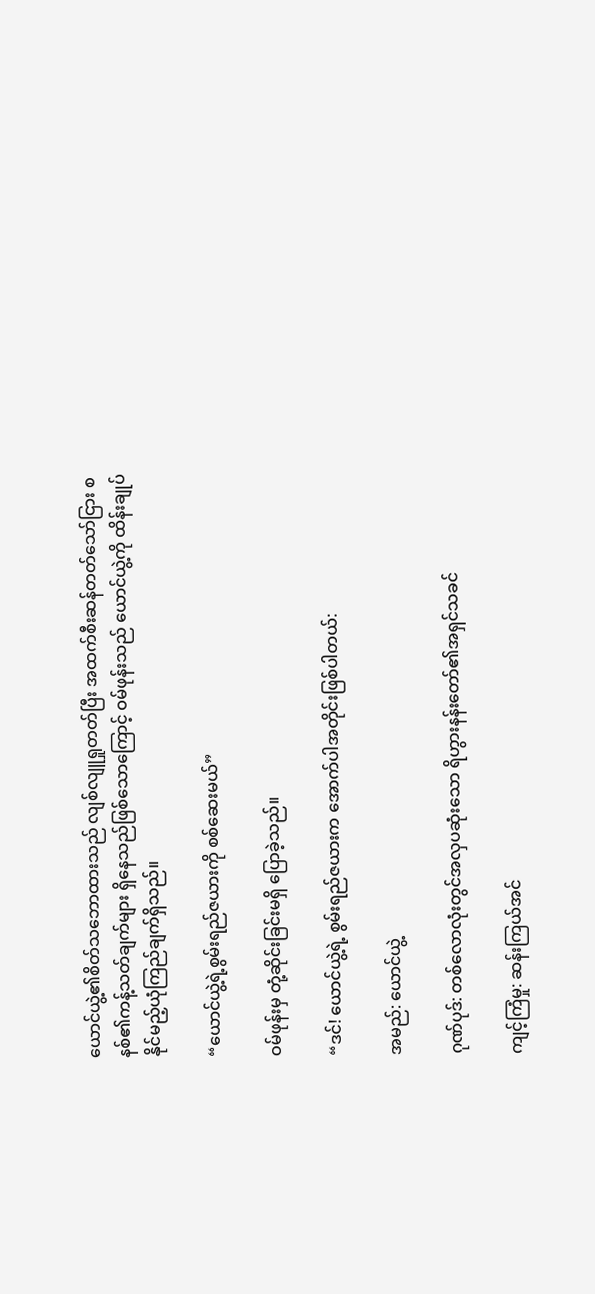ယောင်ယွဲ့၏စိတ်သဘောထားသည် လျစ်လျူရှုတတ်ပြီး အထက်စီးဆန်တတ်သော်ငြား စနစ်၏ကန့်သတ်ချက်များ ရှိနေသည်ဖြစ်သောကြောင့် ဝမ်ဖုန်းသည် ယောင်ယွဲ့ကို ထိန်းချုပ်နိုင်မည့်ယုံကြည်ချက်ရှိသည်။

“ယောင်ယွဲ့ရဲ့စွမ်းရည်ဇယားကို စစ်‌ဆေးမယ်”

ဝမ်ဖုန်းမှ တုံ့ဆိုင်းခြင်းမရှိ ပြောခဲ့သည်။

“ဒင်! ယောင်ယွဲ့ရဲ့ စွမ်းရည်ဇယားက အောက်ပါအတိုင်းဖြစ်ပါတယ်:

အမည်: ယောင်ယွဲ့

ဂုဏ်ပုဒ်: တစ်လောလုံးတွင်အလှပဆုံးသော ရိဟွားနန်းတော်၏အရှင်သခင်

ကျင့်ကြံမှု: ဆန်းကြယ်အင်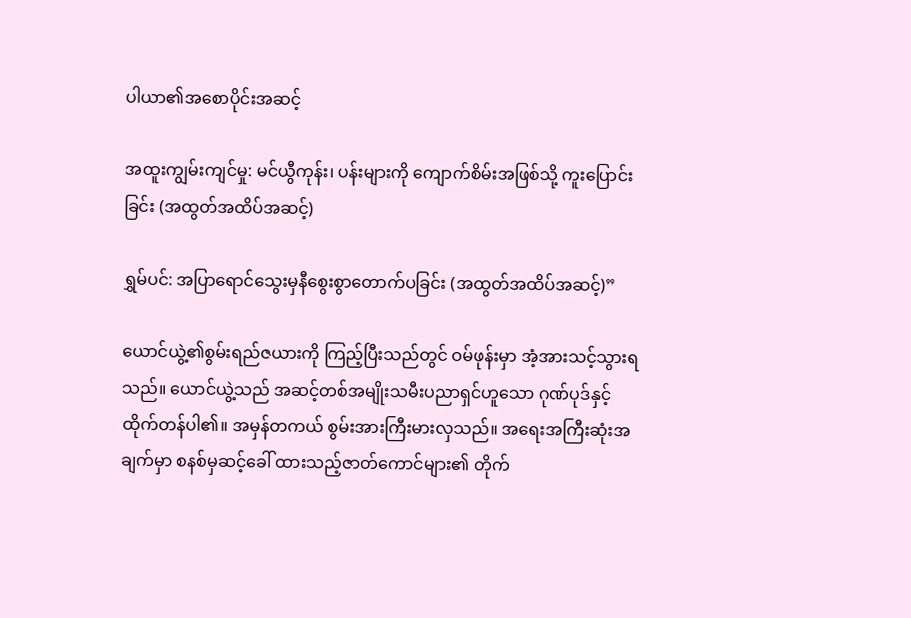ပါယာ၏အစောပိုင်းအဆင့်

အထူးကျွမ်းကျင်မှု: မင်ယွီကုန်း၊ ပန်းများကို ကျောက်စိမ်းအဖြစ်သို့ ကူးပြောင်းခြင်း (အထွတ်အထိပ်အဆင့်)

ရွှမ်ပင်: အပြာရောင်သွေးမှနီစွေးစွာတောက်ပခြင်း (အထွတ်အထိပ်အဆင့်)”

ယောင်ယွဲ့၏စွမ်းရည်ဇယားကို ကြည့်ပြီးသည်တွင် ဝမ်ဖုန်းမှာ အံ့အားသင့်သွားရသည်။ ယောင်ယွဲ့သည် အဆင့်တစ်အမျိုးသမီးပညာရှင်ဟူသော ဂုဏ်ပုဒ်နှင့် ထိုက်တန်ပါ၏။ အမှန်တကယ် စွမ်းအားကြီးမားလှသည်။ အရေးအကြီးဆုံးအချက်မှာ စနစ်မှဆင့်ခေါ် ထားသည့်ဇာတ်ကောင်များ၏ တိုက်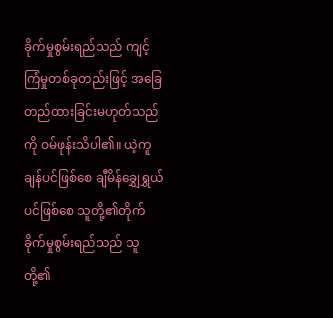ခိုက်မှုစွမ်းရည်သည် ကျင့်ကြံမှုတစ်ခုတည်းဖြင့် အခြေတည်ထားခြင်းမဟုတ်သည်ကို ဝမ်ဖုန်းသိပါ၏။ ယဲ့ကူချန်ပင်ဖြစ်စေ ချီမိန်ချွှေရွှယ်ပင်ဖြစ်စေ သူတို့၏တိုက်ခိုက်မှုစွမ်းရည်သည် သူတို့၏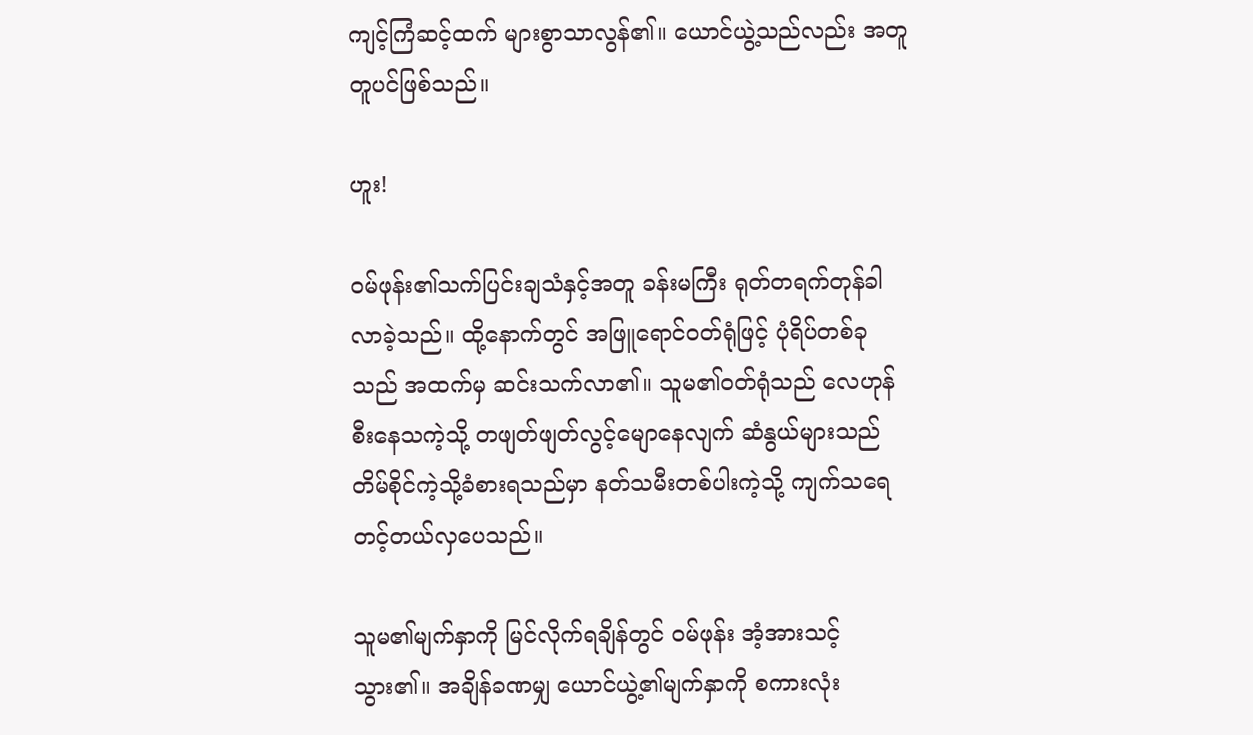ကျင့်ကြံဆင့်ထက် များစွာသာလွန်၏။ ယောင်ယွဲ့သည်လည်း အတူတူပင်ဖြစ်သည်။

ဟူး!

ဝမ်ဖုန်း၏သက်ပြင်းချသံနှင့်အတူ ခန်းမကြီး ရုတ်တရက်တုန်ခါလာခဲ့သည်။ ထို့နောက်တွင် အဖြူရောင်ဝတ်ရုံဖြင့် ပုံရိပ်တစ်ခုသည် အထက်မှ ဆင်းသက်လာ၏။ သူမ၏ဝတ်ရုံသည် လေဟုန်စီး‌နေသကဲ့သို့ တဖျတ်ဖျတ်လွင့်မျောနေလျက် ဆံနွယ်များသည် တိမ်စိုင်ကဲ့သို့ခံစားရသည်မှာ နတ်သမီးတစ်ပါးကဲ့သို့ ကျက်သရေတင့်တယ်လှပေသည်။

သူမ၏မျက်နှာကို မြင်လိုက်ရချိန်တွင် ဝမ်ဖုန်း အံ့အားသင့်သွား၏။ အချိန်ခဏမျှ ယောင်ယွဲ့၏မျက်နှာကို စကားလုံး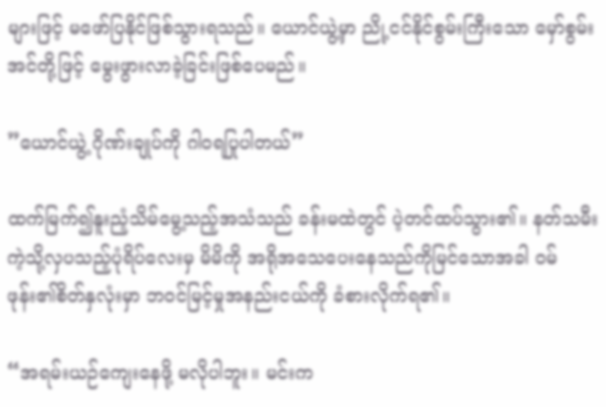များဖြင့် မဖော်ပြနိုင်ဖြစ်သွားရသည်။ ယောင်ယွဲ့မှာ ညို့ငင်နိုင်စွမ်းကြီးသော မှော်စွမ်းအင်တို့ဖြင့် မွေးဖွားလာခဲ့ခြင်းဖြစ်ပေမည်။

”ယောင်ယွဲ့ ဂိုဏ်းချုပ်ကို ဂါဝရပြုပါတယ်”

ထက်မြက်၍နူးညံ့သိမ်မွေ့သည့်အသံသည် ခန်းမထဲတွင် ပဲ့တင်ထပ်သွား၏။ နတ်သမီးကဲ့သို့လှပသည့်ပုံရိပ်လေးမှ မိမိကို အရိုအသေပေးနေသည်ကိုမြင်သောအခါ ဝမ်ဖုန်း၏စိတ်နှလုံးမှာ ဘဝင်မြင့်မှုအနည်းငယ်ကို ခံစားလိုက်ရ၏။

“အရမ်းယဉ်ကျေးနေဖို့ မလိုပါဘူး။ မင်းက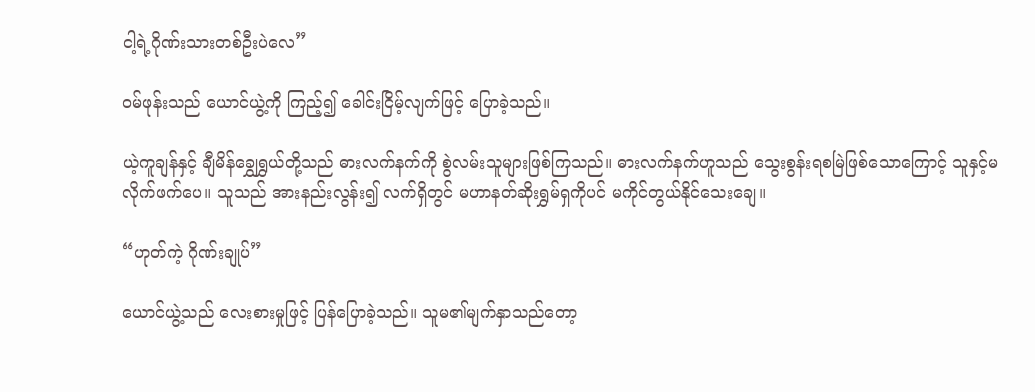ငါ့ရဲ့ဂိုဏ်းသားတစ်ဦးပဲလေ”

ဝမ်ဖုန်းသည် ယောင်ယွဲ့ကို ကြည့်၍ ခေါင်းငြိမ့်လျက်ဖြင့် ပြောခဲ့သည်။

ယဲ့ကူချန်နှင့် ချီမိန်ချွှေရွှယ်တို့သည် ဓားလက်နက်ကို စွဲလမ်းသူများဖြစ်ကြသည်။ ဓားလက်နက်ဟူသည် သွေးစွန်းရစမြဲဖြစ်သောကြောင့် သူနှင့်မလိုက်ဖက်ပေ။ သူသည် အားနည်းလွန်း၍ လက်ရှိတွင် မဟာနတ်ဆိုးရွှမ်ရှကိုပင် မကိုင်တွယ်နိုင်သေးချေ။

“ဟုတ်ကဲ့ ဂိုဏ်းချုပ်”

ယောင်ယွဲ့သည် လေးစားမှုဖြင့် ပြန်ပြောခဲ့သည်။ သူမ၏မျက်နှာသည်တော့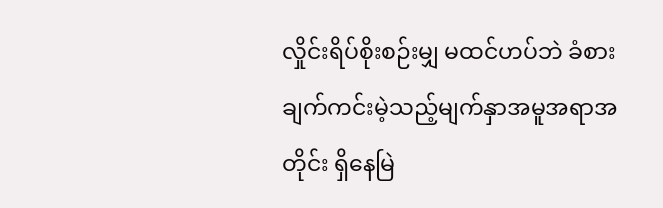လှိုင်းရိပ်စိုးစဉ်းမျှ မထင်ဟပ်ဘဲ ခံစားချက်ကင်းမဲ့သည့်မျက်နှာအမူအရာအတိုင်း ရှိနေမြဲ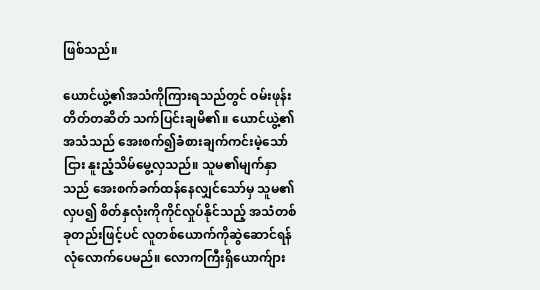ဖြစ်သည်။

ယောင်ယွဲ့၏အသံကိုကြားရသည်တွင် ဝမ်းဖုန်း တိတ်တဆိတ် သက်ပြင်းချမိ၏။ ယောင်ယွဲ့၏အသံသည် အေးစက်၍ခံစားချက်ကင်းမဲ့သော်ငြား နူးညံ့သိမ်မွေ့လှသည်။ သူမ၏မျက်နှာသည် အေးစက်ခက်ထန်နေလျှင်သော်မှ သူမ၏လှပ၍ စိတ်နှလုံးကိုကိုင်လှုပ်နိုင်သည့် အသံတစ်ခုတည်းဖြင့်ပင် လူတစ်ယောက်ကိုဆွဲဆောင်ရန် လုံလောက်ပေမည်။ လောကကြီးရှိယောက်ျား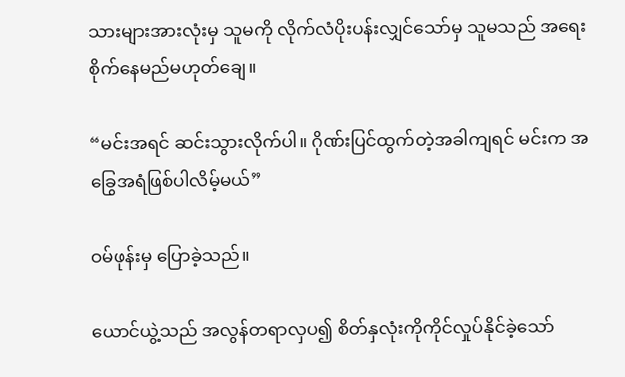သားများအားလုံးမှ သူမကို လိုက်လံပိုးပန်းလျှင်သော်မှ သူမသည် အရေးစိုက်နေမည်မဟုတ်ချေ။

“မင်းအရင် ဆင်းသွားလိုက်ပါ။ ဂိုဏ်းပြင်ထွက်တဲ့အခါကျရင် မင်းက အခြွေအရံဖြစ်ပါလိမ့်မယ်”

ဝမ်ဖုန်းမှ ပြောခဲ့သည်။

ယောင်ယွဲ့သည် အလွန်တရာလှပ၍ စိတ်နှလုံးကိုကိုင်လှုပ်နိုင်ခဲ့သော်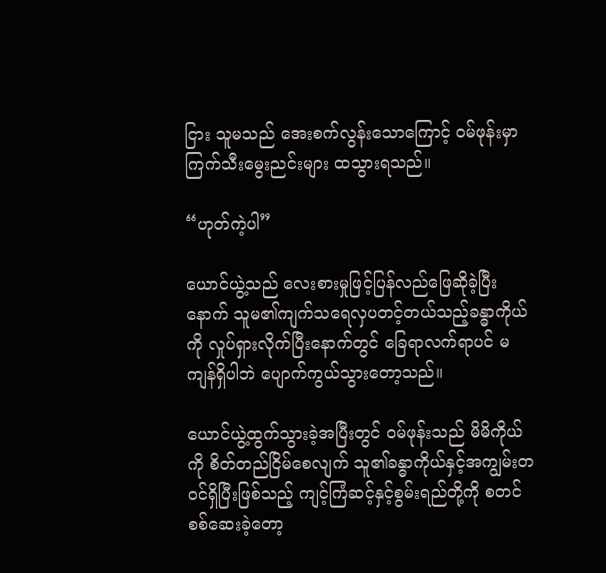ငြား သူမသည် အေးစက်လွန်းသောကြောင့် ဝမ်ဖုန်းမှာ ကြက်သီးမွေးညင်းများ ထသွားရသည်။

“ဟုတ်ကဲ့ပါ”

ယောင်ယွဲ့သည် လေးစားမှုဖြင့်ပြန်လည်ဖြေဆိုခဲ့ပြီးနောက် သူမ၏ကျက်သရေလှပတင့်တယ်သည့်ခန္ဓာကိုယ်ကို လှုပ်ရှားလိုက်ပြီးနောက်တွင် ခြေရာလက်ရာပင် မကျန်ရှိပါဘဲ ပျောက်ကွယ်သွားတော့သည်။

ယောင်ယွဲ့ထွက်သွားခဲ့အပြီးတွင် ဝမ်ဖုန်းသည် မိမိကိုယ်ကို စိတ်တည်ငြိမ်စေလျက် သူ၏ခန္ဓာကိုယ်နှင့်အကျွမ်းတဝင်ရှိပြီးဖြစ်သည့် ကျင့်ကြံဆင့်နှင့်စွမ်းရည်တို့ကို စတင်စစ်ဆေးခဲ့တော့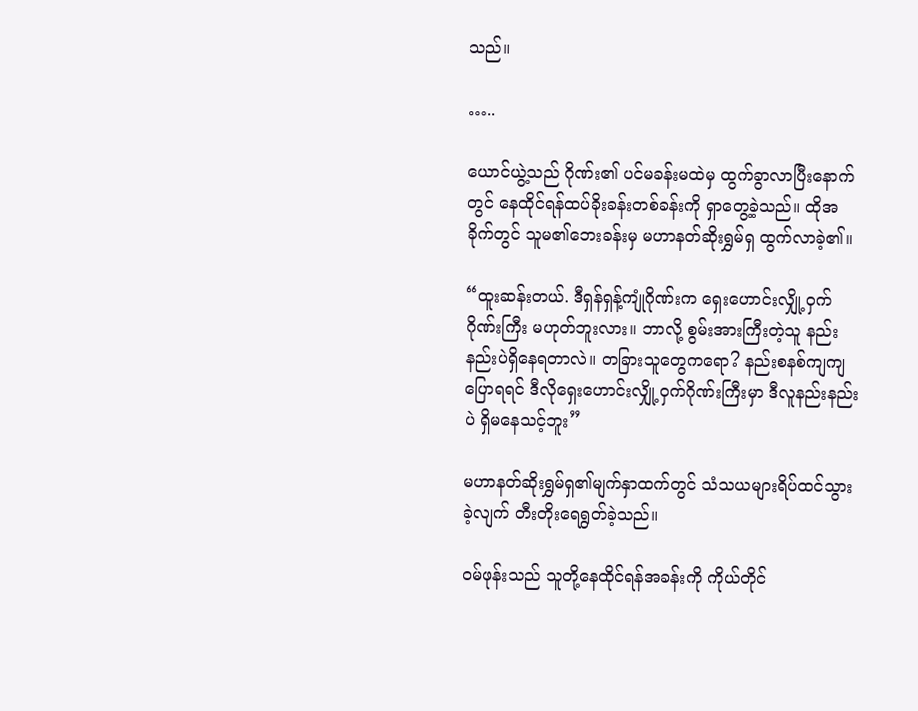သည်။

…..

ယောင်ယွဲ့သည် ဂိုဏ်း၏ ပင်မခန်းမထဲမှ ထွက်ခွာလာပြီးနောက်တွင် နေထိုင်ရန်ထပ်ခိုးခန်းတစ်ခန်းကို ရှာတွေ့ခဲ့သည်။ ထိုအခိုက်တွင် သူမ၏ဘေးခန်းမှ မဟာနတ်ဆိုးရွှမ်ရှ ထွက်လာခဲ့၏။

“ထူးဆန်းတယ်. ဒီရှန်ရှန့်ကျုံဂိုဏ်းက ရှေးဟောင်းလျှို့ဝှက်ဂိုဏ်းကြီး မဟုတ်ဘူးလား။ ဘာလို့ စွမ်းအားကြီးတဲ့သူ နည်းနည်းပဲရှိနေရတာလဲ။ တခြားသူတွေကရော? နည်းစနစ်ကျကျပြောရရင် ဒီလိုရှေးဟောင်းလျှို့ဝှက်ဂိုဏ်းကြီးမှာ ဒီလူနည်းနည်းပဲ ရှိမနေသင့်ဘူး”

မဟာနတ်ဆိုးရွှမ်ရှ၏မျက်နှာထက်တွင် သံသယများရိပ်ထင်သွားခဲ့လျက် တီးတိုးရေရွတ်ခဲ့သည်။

ဝမ်ဖုန်းသည် သူတို့နေထိုင်ရန်အခန်းကို ကိုယ်တိုင်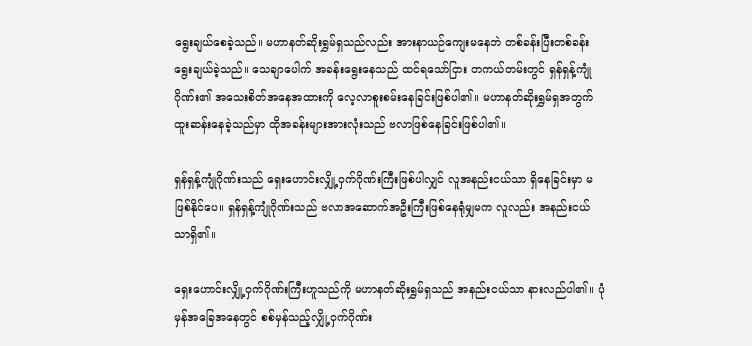ရွေးချယ်စေခဲ့သည်။ မဟာနတ်ဆိုးရွှမ်ရှသည်လည်း အားနာယဉ်ကျေးမနေဘဲ တစ်ခန်းပြီးတစ်ခန်း ရွေးချယ်ခဲ့သည်။ သေချာပေါက် အခန်းရွေးနေသည် ထင်ရသော်ငြား တကယ်တမ်းတွင် ရှန်ရှန့်ကျုံဂိုဏ်း၏ အသေးစိတ်အနေအထားကို လေ့လာစူးစမ်းနေခြင်းဖြစ်ပါ၏။ မဟာနတ်ဆိုးရွှမ်ရှအတွက် ထူးဆန်းနေခဲ့သည်မှာ ထိုအခန်းများအားလုံးသည် ဗလာဖြစ်နေခြင်းဖြစ်ပါ၏။

ရှန်ရှန့်ကျုံဂိုဏ်းသည် ရှေးဟောင်းလျှို့ဝှက်ဂိုဏ်းကြီးဖြစ်ပါလျှင် လူအနည်းငယ်သာ ရှိနေခြင်းမှာ မဖြစ်နိုင်ပေ။ ရှန်ရှန့်ကျုံဂိုဏ်းသည် ဗလာအဆောက်အဦးကြီးဖြစ်နေရုံမျှမက လူလည်း အနည်းငယ်သာရှိ၏။

ရှေးဟောင်းလျှို့ဝှက်ဂိုဏ်းကြီးဟူသည်ကို မဟာနတ်ဆိုးရွှမ်ရှသည် အနည်းငယ်သာ နားလည်ပါ၏။ ပုံမှန်အခြေအနေတွင် စစ်မှန်သည့်လျှို့ဝှက်ဂိုဏ်း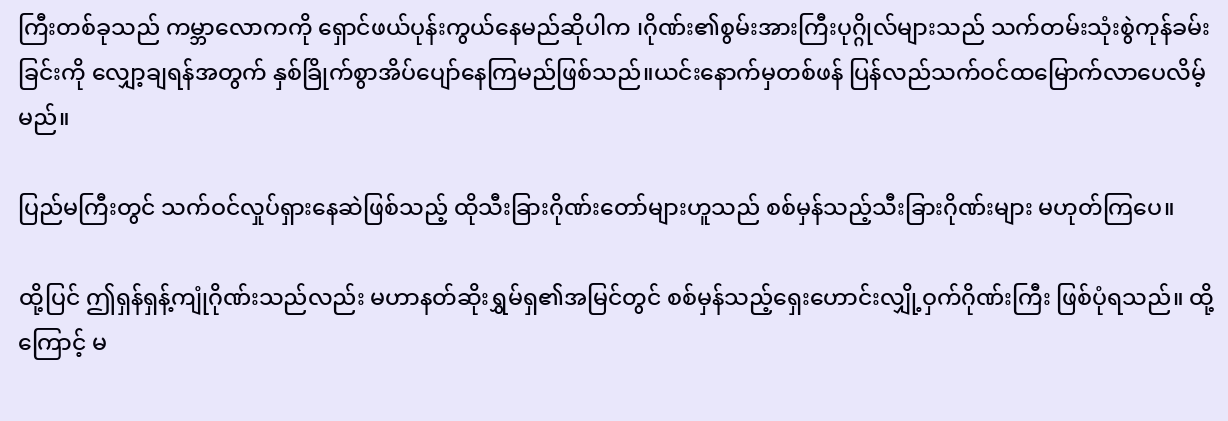ကြီးတစ်ခုသည် ကမ္ဘာလောကကို ရှောင်ဖယ်ပုန်းကွယ်နေမည်ဆိုပါက ၊ဂိုဏ်း၏စွမ်းအားကြီးပုဂ္ဂိုလ်များသည် သက်တမ်းသုံးစွဲကုန်ခမ်းခြင်းကို လျှော့ချရန်အတွက် နှစ်ခြိုက်စွာအိပ်ပျော်နေကြမည်ဖြစ်သည်။ယင်းနောက်မှတစ်ဖန် ပြန်လည်သက်ဝင်ထမြောက်လာပေလိမ့်မည်။

ပြည်မကြီးတွင် သက်ဝင်လှုပ်ရှားနေဆဲဖြစ်သည့် ထိုသီးခြားဂိုဏ်းတော်များဟူသည် စစ်မှန်သည့်သီးခြားဂိုဏ်းများ မဟုတ်ကြပေ။

ထို့ပြင် ဤရှန်ရှန့်ကျုံဂိုဏ်းသည်လည်း မဟာနတ်ဆိုးရွှမ်ရှ၏အမြင်တွင် စစ်မှန်သည့်ရှေးဟောင်းလျှို့ဝှက်ဂိုဏ်းကြီး ဖြစ်ပုံရသည်။ ထို့ကြောင့် မ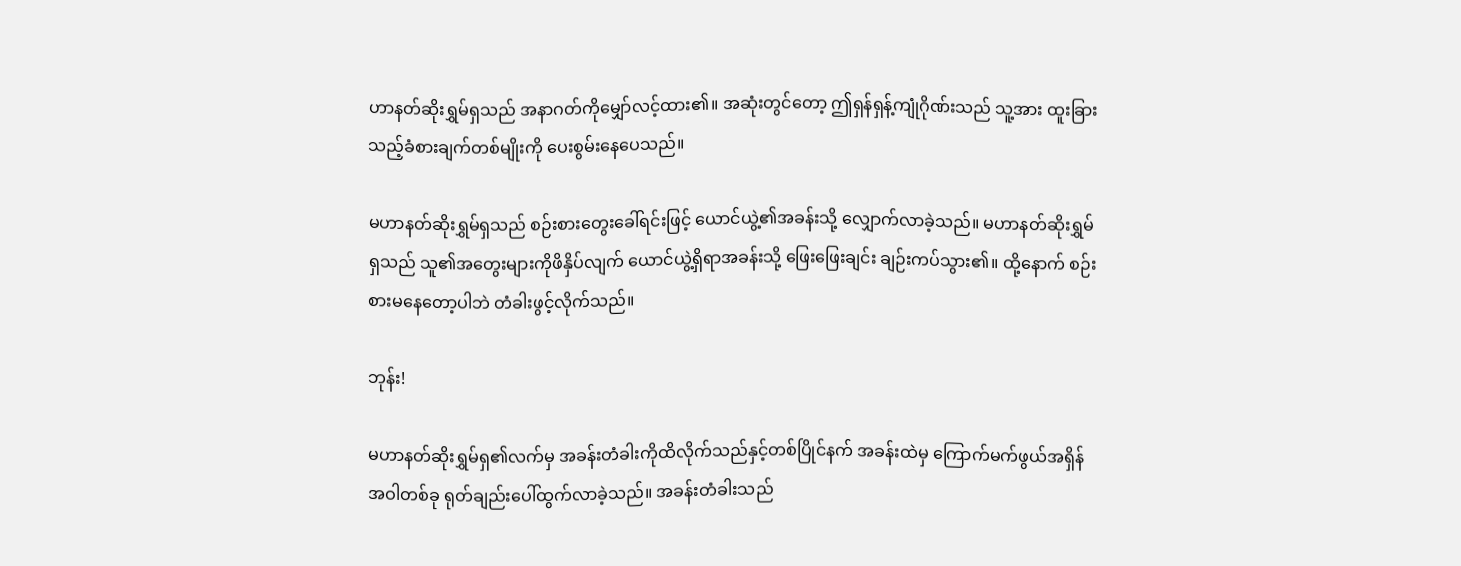ဟာနတ်ဆိုးရွှမ်ရှသည် အနာဂတ်ကိုမျှော်လင့်ထား၏။ အဆုံးတွင်တော့ ဤရှန်ရှန့်ကျုံဂိုဏ်းသည် သူ့အား ထူးခြားသည့်ခံစားချက်တစ်မျိုးကို ပေးစွမ်းနေပေသည်။

မဟာနတ်ဆိုးရွှမ်ရှသည် စဉ်းစားတွေးခေါ်ရင်းဖြင့် ယောင်ယွဲ့၏အခန်းသို့ လျှောက်လာခဲ့သည်။ မဟာနတ်ဆိုးရွှမ်ရှသည် သူ၏အတွေးများကိုဖိနှိပ်လျက် ယောင်ယွဲ့ရှိရာအခန်းသို့ ဖြေးဖြေးချင်း ချဉ်းကပ်သွား၏။ ထို့နောက် စဉ်းစားမနေတော့ပါဘဲ တံခါးဖွင့်လိုက်သည်။

ဘုန်း!

မဟာနတ်ဆိုးရွှမ်ရှ၏လက်မှ အခန်းတံခါးကိုထိလိုက်သည်နှင့်တစ်ပြိုင်နက် အခန်းထဲမှ ကြောက်မက်ဖွယ်အရှိန်အဝါတစ်ခု ရုတ်ချည်းပေါ်ထွက်လာခဲ့သည်။ အခန်းတံခါးသည်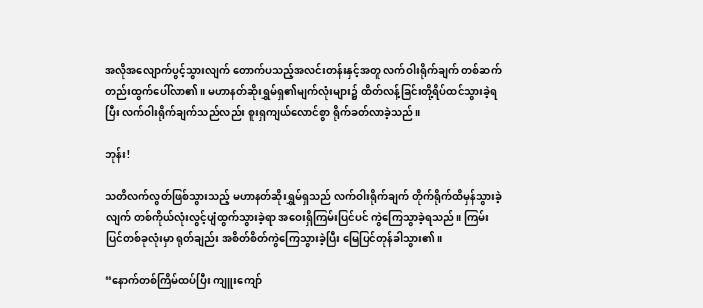အလိုအလျောက်ပွင့်သွားလျက် တောက်ပသည့်အလင်းတန်းနှင့်အတူ လက်ဝါးရိုက်ချက် တစ်ဆက်တည်းထွက်ပေါ်လာ၏။ မဟာနတ်ဆိုးရွှမ်ရှ၏မျက်လုံးများ၌ ထိတ်လန့်ခြင်းတို့ရိပ်ထင်သွားခဲ့ရပြီး လက်ဝါးရိုက်ချက်သည်လည်း စူးရှ‌ကျယ်လောင်စွာ ရိုက်ခတ်လာခဲ့သည်။

ဘုန်း!

သတိလက်လွတ်ဖြစ်သွားသည့် မဟာနတ်ဆိုးရွှမ်ရှသည် လက်ဝါးရိုက်ချက် တိုက်ရိုက်ထိမှန်သွားခဲ့လျက် တစ်ကိုယ်လုံးလွင့်ပျံထွက်သွားခဲ့ရာ အဝေးရှိကြမ်းပြင်ပင် ကွဲကြေသွာခဲ့ရသည်။ ကြမ်းပြင်တစ်ခုလုံးမှာ ရုတ်ချည်း အစိတ်စိတ်ကွဲကြေသွားခဲ့ပြီး မြေပြင်တုန်ခါသွား၏။

“နောက်တစ်ကြိမ်ထပ်ပြီး ကျူးကျော်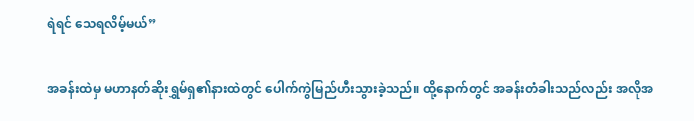ရဲရင် သေရလိမ့်မယ်”

အခန်းထဲမှ မဟာနတ်ဆိုးရွှမ်ရှ၏နားထဲတွင် ပေါက်ကွဲမြည်ဟီးသွားခဲ့သည်။ ထို့နောက်တွင် အခန်းတံခါးသည်လည်း အလိုအ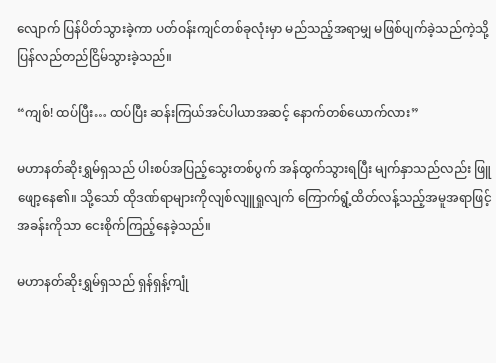လျောက် ပြန်ပိတ်သွားခဲ့ကာ ပတ်ဝန်းကျင်တစ်ခုလုံးမှာ မည်သည့်အရာမျှ မဖြစ်ပျက်ခဲ့သည်ကဲ့သို့ ပြန်လည်တည်ငြိမ်သွားခဲ့သည်။

“ကျစ်! ထပ်ပြီး… ထပ်ပြီး ဆန်းကြယ်အင်ပါယာအဆင့် နောက်တစ်ယောက်လား”

မဟာနတ်ဆိုးရွှမ်ရှသည် ပါးစပ်အပြည့်သွေးတစ်ပွက် အန်ထွက်သွားရပြီး မျက်နှာသည်လည်း ဖြူဖျော့နေ၏။ သို့သော် ထိုဒဏ်ရာများကိုလျစ်လျူရှုလျက် ကြောက်ရွံ့ထိတ်လန့်သည့်အမူအရာဖြင့် အခန်းကိုသာ ငေးစိုက်ကြည့်နေခဲ့သည်။

မဟာနတ်ဆိုးရွှမ်ရှသည် ရှန်ရှန့်ကျုံ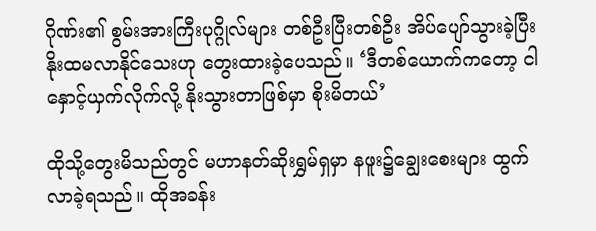ဂိုဏ်း၏ စွမ်းအားကြီးပုဂ္ဂိုလ်များ တစ်ဦးပြီးတစ်ဦး အိပ်ပျော်သွားခဲ့ပြီး နိုးထမလာနိုင်သေးဟု တွေးထားခဲ့ပေသည်။ ‘ဒီတစ်ယောက်ကတော့ ငါနှောင့်ယှက်လိုက်လို့ နိုးသွားတာဖြစ်မှာ စိုးမိတယ်’

ထိုသို့တွေးမိသည်တွင် မဟာနတ်ဆိုးရွှမ်ရှမှာ နဖူး၌ချွေးစေးများ ထွက်လာခဲ့ရသည်။ ထိုအခန်း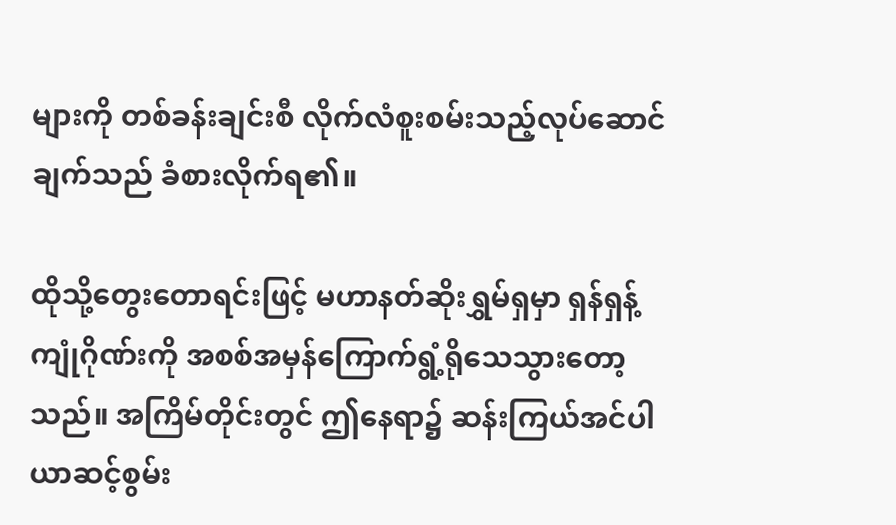များကို တစ်ခန်းချင်းစီ လိုက်လံစူးစမ်းသည့်လုပ်ဆောင်ချက်သည် ခံစားလိုက်ရ၏။

ထိုသို့တွေးတောရင်းဖြင့် မဟာနတ်ဆိုးရွှမ်ရှမှာ ရှန်ရှန့်ကျုံဂိုဏ်းကို အစစ်အမှန်ကြောက်ရွံ့‌ရိုသေသွားတော့သည်။ အကြိမ်တိုင်းတွင် ဤနေရာ၌ ဆန်းကြယ်အင်ပါယာဆင့်စွမ်း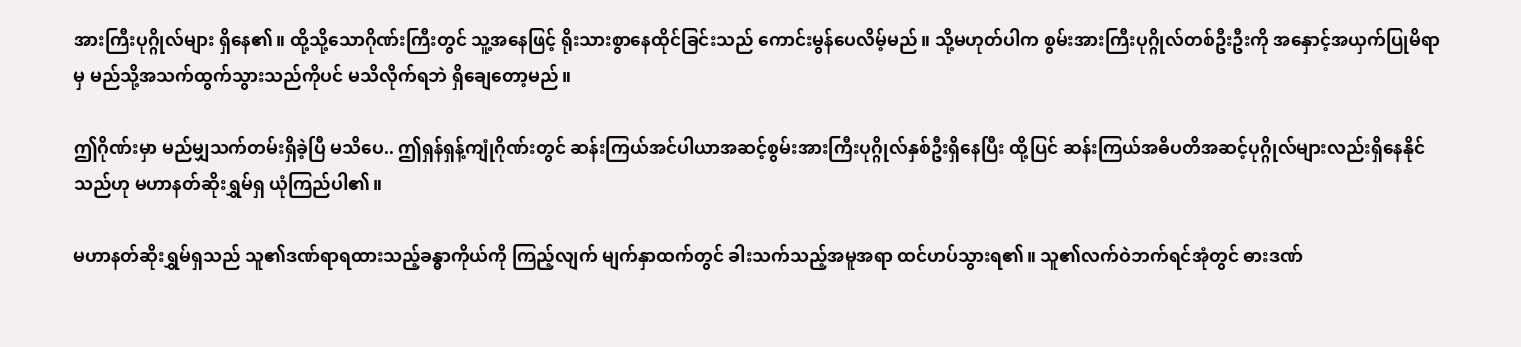အားကြီးပုဂ္ဂိုလ်များ ရှိနေ၏။ ထို့သို့သောဂိုဏ်းကြီးတွင် သူ့အနေဖြင့် ရိုးသားစွာနေထိုင်ခြင်းသည် ကောင်းမွန်ပေလိမ့်မည်။ သို့မဟုတ်ပါက စွမ်းအားကြီးပုဂ္ဂိုလ်တစ်ဦးဦးကို အနှောင့်အယှက်ပြုမိရာမှ မည်သို့အသက်ထွက်သွားသည်ကိုပင် မသိလိုက်ရဘဲ ရှိချေတော့မည်။

ဤဂိုဏ်းမှာ မည်မျှသက်တမ်းရှိခဲ့ပြီ မသိပေ.. ဤရှန်ရှန့်ကျုံဂိုဏ်းတွင် ဆန်းကြယ်အင်ပါယာအဆင့်စွမ်းအားကြီးပုဂ္ဂိုလ်နှစ်ဦးရှိနေပြီး ထို့ပြင် ဆန်းကြယ်အဓိပတိအဆင့်ပုဂ္ဂိုလ်များလည်းရှိနေနိုင်သည်ဟု မဟာနတ်ဆိုးရွှမ်ရှ ယုံကြည်ပါ၏။

မဟာနတ်ဆိုးရွှမ်ရှသည် သူ၏ဒဏ်ရာရထားသည့်ခန္ဓာကိုယ်ကို ကြည့်လျက် မျက်နှာထက်တွင် ခါးသက်သည့်အမူအရာ ထင်ဟပ်သွားရ၏။ သူ၏လက်ဝဲဘက်ရင်အုံတွင် ဓားဒဏ်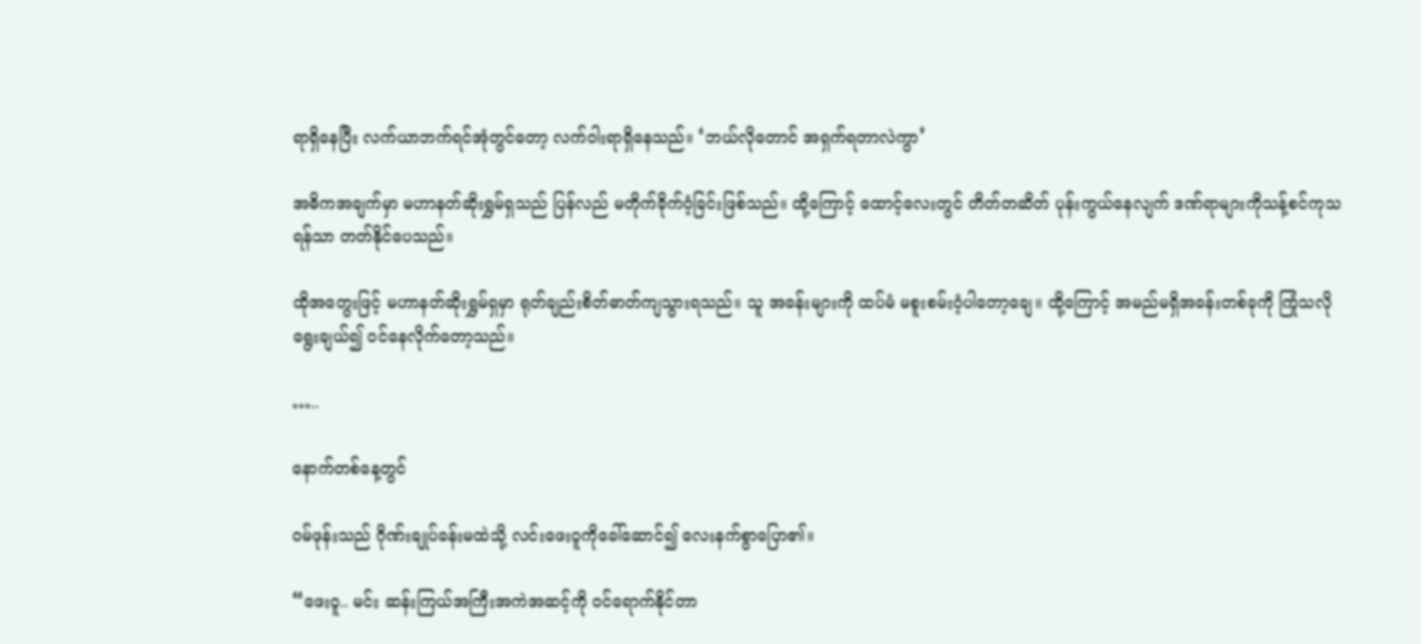ရာရှိနေပြီး လက်ယာဘက်ရင်အုံတွင်တော့ လက်ဝါးရာရှိနေသည်။ ‘ဘယ်လိုတောင် အရှက်ရတာလဲကွာ’

အဓိကအချက်မှာ မဟာနတ်ဆိုးရွှမ်ရှသည် ပြန်လည် မတိုက်ခိုက်ဝံ့ခြင်းဖြစ်သည်။ ထို့ကြောင့် ထောင့်လေးတွင် တိတ်တဆိတ် ပုန်းကွယ်နေလျက် ဒဏ်ရာများကိုသန့်စင်ကုသရန်သာ တတ်နိုင်ပေသည်။

ထိုအတွေးဖြင့် မဟာနတ်ဆိုးရွှမ်ရှမှာ ရုတ်ချည်းစိတ်ဓာတ်ကျသွားရသည်။ သူ အခန်းများကို ထပ်မံ မစူးစမ်းဝံ့ပါတော့ချေ။ ထို့ကြောင့် အမည်မရှိအခန်းတစ်ခုကို ကြုံသလိုရွေးချယ်၍ ဝင်နေလိုက်တော့သည်။

…..

နောက်တစ်နေ့တွင်

ဝမ်ဖုန်းသည် ဂိုဏ်းချုပ်ခန်းမထဲသို့ လင်းဖေးဝူကိုခေါ်ဆောင်၍ လေးနက်စွာပြော၏။

“ဖေးဝူ.. မင်း ဆန်းကြယ်အကြီးအကဲအဆင့်ကို ဝင်ရောက်နိုင်တာ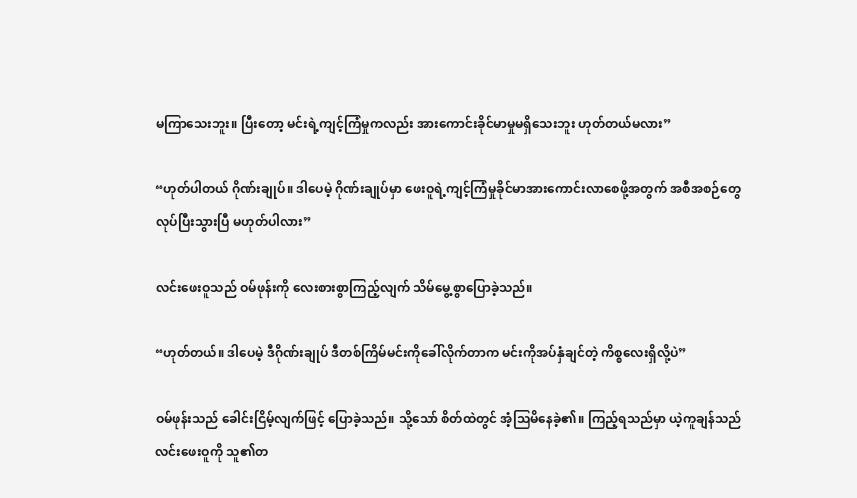မကြာသေးဘူး။ ပြီးတော့ မင်းရဲ့ကျင့်ကြံမှုကလည်း အားကောင်းခိုင်မာမှုမရှိသေးဘူး ဟုတ်တယ်မလား”

“ဟုတ်ပါတယ် ဂိုဏ်းချုပ်။ ဒါပေမဲ့ ဂိုဏ်းချုပ်မှာ ဖေးဝူရဲ့ကျင့်ကြံမှုခိုင်မာအားကောင်းလာစေဖို့အတွက် အစီအစဉ်တွေလုပ်ပြီးသွားပြီ မဟုတ်ပါလား”

လင်းဖေးဝူသည် ဝမ်ဖုန်းကို လေးစားစွာကြည့်လျက် သိမ်မွေ့စွာပြောခဲ့သည်။

“ဟုတ်တယ်။ ဒါပေမဲ့ ဒီဂိုဏ်းချုပ် ဒီတစ်ကြိမ်မင်းကိုခေါ်လိုက်တာက မင်းကိုအပ်နှံချင်တဲ့ ကိစ္စလေးရှိလို့ပဲ”

ဝမ်ဖုန်းသည် ခေါင်းငြိမ့်လျက်ဖြင့် ပြောခဲ့သည်။ သို့သော် စိတ်ထဲတွင် အံ့သြမိနေခဲ့၏။ ကြည့်ရသည်မှာ ယဲ့ကူချန်သည် လင်းဖေးဝူကို သူ၏တ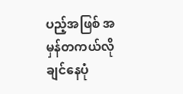ပည့်အဖြစ် အမှန်တကယ်လိုချင်နေပုံ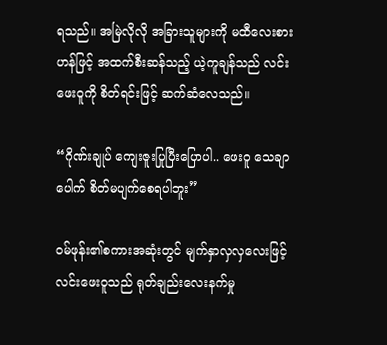ရသည်။ အမြဲလိုလို အခြားသူများကို မထီလေးစားဟန်ဖြင့် အထက်စီးဆန်သည့် ယဲ့ကူချန်သည် လင်းဖေးဝူကို စိတ်ရင်းဖြင့် ဆက်ဆံလေသည်။

“ဂိုဏ်းချုပ် ကျေးဇူးပြုပြီးပြောပါ.. ဖေးဝူ သေ‌ချာပေါက် စိတ်မပျက်စေရပါဘူး”

ဝမ်ဖုန်း၏စကားအဆုံးတွင် မျက်နှာလှလှလေးဖြင့်လင်းဖေးဝူသည် ရုတ်ချည်းလေးနက်မှု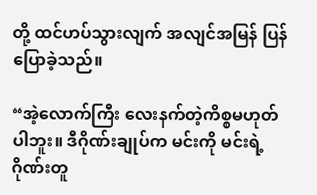တို့ ထင်ဟပ်သွားလျက် အလျင်အမြန် ပြန်ပြောခဲ့သည်။

“အဲ့လောက်ကြီး လေးနက်တဲ့ကိစ္စမဟုတ်ပါဘူး။ ဒီဂိုဏ်းချုပ်က မင်းကို မင်းရဲ့ဂိုဏ်းတူ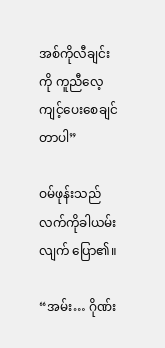အစ်ကိုလီချင်းကို ကူညီလေ့ကျင့်ပေးစေချင်တာပါ”

ဝမ်ဖုန်းသည် လက်ကိုခါယမ်းလျက် ပြော၏။

“အမ်း… ဂိုဏ်း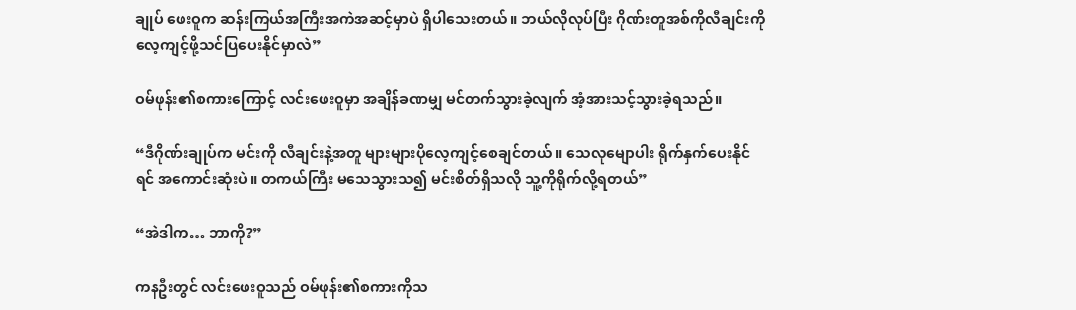ချုပ် ဖေးဝူက ဆန်းကြယ်အကြီးအကဲအဆင့်မှာပဲ ရှိပါသေးတယ်။ ဘယ်လိုလုပ်ပြီး ဂိုဏ်းတူအစ်ကိုလီချင်းကို လေ့ကျင့်ဖို့သင်ပြပေးနိုင်မှာလဲ”

ဝမ်ဖုန်း၏စကားကြောင့် လင်းဖေးဝူမှာ အချိန်ခဏမျှ မင်တက်သွားခဲ့လျက် အံ့အားသင့်သွားခဲ့ရသည်။

“ဒီဂိုဏ်းချုပ်က မင်းကို လီချင်းနဲ့အတူ များများပိုလေ့ကျင့်စေချင်တယ်။ သေလုမျောပါး ရိုက်နှက်ပေးနိုင်ရင် အကောင်းဆုံးပဲ။ တကယ်ကြီး မသေသွားသ၍ မင်းစိတ်ရှိသလို သူ့ကိုရိုက်လို့ရတယ်”

“အဲဒါက… ဘာကို?”

ကနဦးတွင် လင်းဖေးဝူသည် ဝမ်ဖုန်း၏စကားကိုသ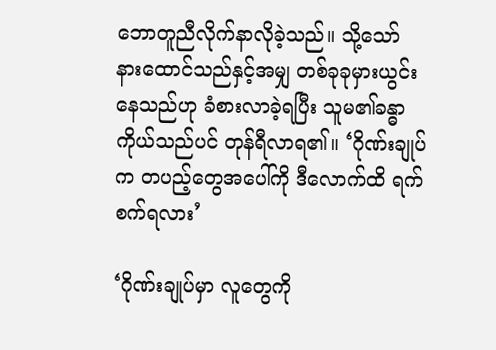ဘောတူညီလိုက်နာလိုခဲ့သည်။ သို့သော် နားထောင်သည်နှင့်အမျှ တစ်ခုခုမှားယွင်းနေသည်ဟု ခံစားလာခဲ့ရပြီး သူမ၏ခန္ဓာကိုယ်သည်ပင် တုန်ရီလာရ၏။ ‘ဂိုဏ်းချုပ်က တပည့်တွေအပေါ်ကို ဒီလောက်ထိ ရက်စက်ရလား’

‘ဂိုဏ်းချုပ်မှာ လူတွေကို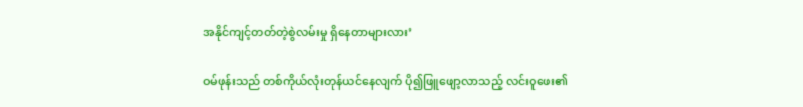အနိုင်ကျင့်တတ်တဲ့စွဲလမ်းမှု ရှိနေတာများလား’

ဝမ်ဖုန်းသည် တစ်ကိုယ်လုံးတုန်ယင်နေလျက် ပို၍ဖြူဖျော့လာသည့် လင်းဝူဖေး၏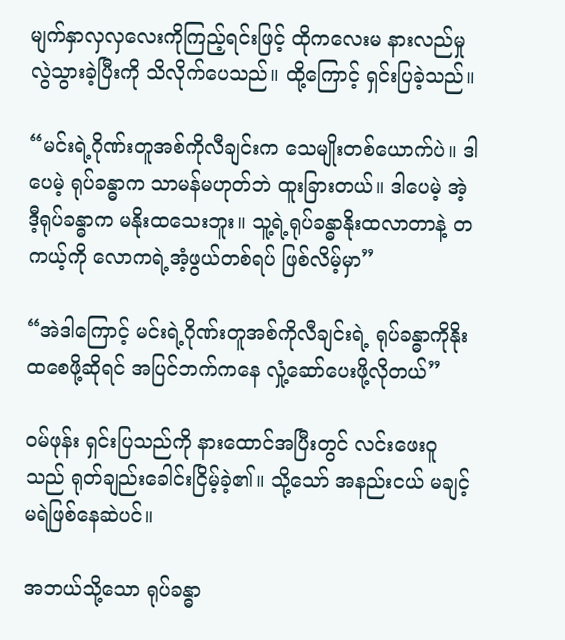မျက်နှာလှလှလေးကိုကြည့်ရင်းဖြင့် ထိုကလေးမ နားလည်မှုလွဲသွားခဲ့ပြီးကို သိလိုက်ပေသည်။ ထို့ကြောင့် ရှင်းပြခဲ့သည်။

“မင်းရဲ့ဂိုဏ်းတူအစ်ကိုလီချင်းက သေမျိုးတစ်ယောက်ပဲ။ ဒါပေမဲ့ ရုပ်ခန္ဓာက သာမန်မဟုတ်ဘဲ ထူးခြားတယ်။ ဒါပေမဲ့ အဲ့ဒီ့ရုပ်ခန္ဓာက မနိုးထသေးဘူး။ သူ့ရဲ့ရုပ်ခန္ဓာနိုးထလာတာနဲ့ တကယ့်ကို လောကရဲ့အံ့ဖွယ်တစ်ရပ် ဖြစ်လိမ့်မှာ”

“အဲဒါကြောင့် မင်းရဲ့ဂိုဏ်းတူအစ်ကိုလီချင်းရဲ့ ရုပ်ခန္ဓာကိုနိုးထစေဖို့ဆိုရင် အပြင်ဘက်ကနေ လှုံ့ဆော်ပေးဖို့လိုတယ်”

ဝမ်ဖုန်း ရှင်းပြသည်ကို နားထောင်အပြီးတွင် လင်းဖေးဝူသည် ရုတ်ချည်းခေါင်းငြိမ့်ခဲ့၏။ သို့သော် အနည်းငယ် မချင့်မရဲဖြစ်နေဆဲပင်။

အဘယ်သို့သော ရုပ်ခန္ဓာ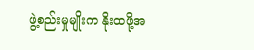ဖွဲ့စည်းမှုမျိုးက နိုးထဖို့အ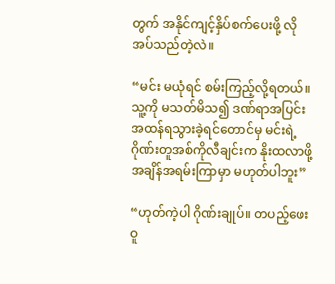တွက် အနိုင်ကျင့်နှိပ်စက်ပေးဖို့ လိုအပ်သည်တဲ့လဲ။

“မင်း မယုံရင် စမ်းကြည့်လို့ရတယ်။ သူ့ကို မသတ်မိသ၍ ဒဏ်ရာအပြင်းအထန်ရသွားခဲ့ရင်တောင်မှ မင်းရဲ့ဂိုဏ်းတူအစ်ကိုလီချင်းက နိုးထလာဖို့ အချိန်အရမ်းကြာမှာ မဟုတ်ပါဘူး”

“ဟုတ်ကဲ့ပါ ဂိုဏ်းချုပ်။ တပည့်ဖေးဝူ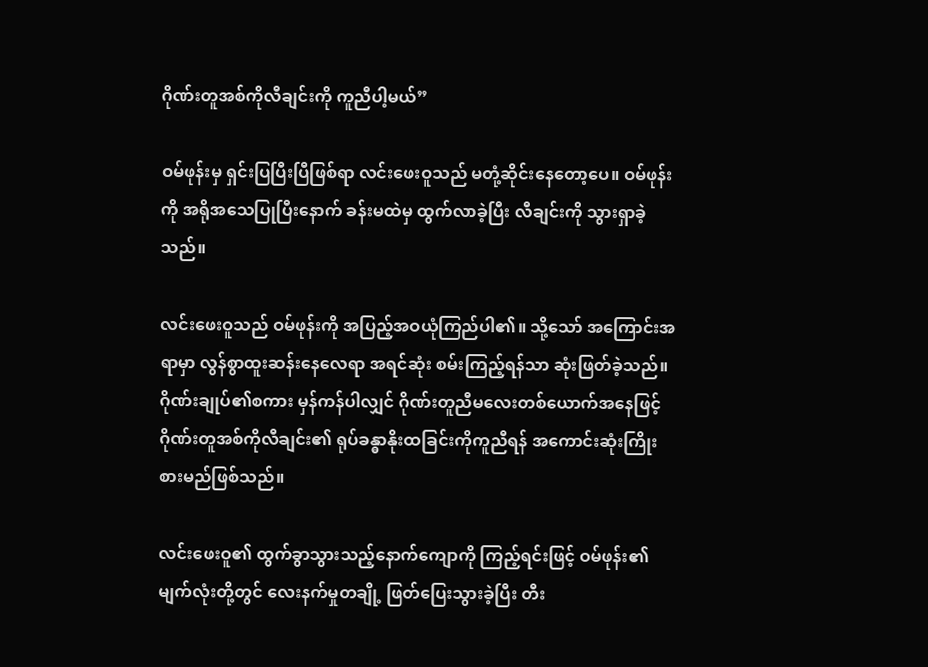ဂိုဏ်းတူအစ်ကိုလီချင်းကို ကူညီပါ့မယ်”

ဝမ်ဖုန်းမှ ရှင်းပြပြီးပြီဖြစ်ရာ လင်းဖေးဝူသည် မတုံ့ဆိုင်းနေတော့ပေ။ ဝမ်ဖုန်းကို အရိုအသေပြုပြီးနောက် ခန်းမထဲမှ ထွက်လာခဲ့ပြီး လီချင်းကို သွားရှာခဲ့သည်။

လင်းဖေးဝူသည် ဝမ်ဖုန်းကို အပြည့်အဝယုံကြည်ပါ၏။ သို့သော် အကြောင်းအရာမှာ လွန်စွာထူးဆန်းနေလေရာ အရင်ဆုံး စမ်းကြည့်ရန်သာ ဆုံးဖြတ်ခဲ့သည်။ ဂိုဏ်းချုပ်၏စကား မှန်ကန်ပါလျှင် ဂိုဏ်းတူညီမလေးတစ်ယောက်အနေဖြင့် ဂိုဏ်းတူအစ်ကိုလီချင်း၏ ရုပ်ခန္ဓာနိုးထခြင်းကိုကူညီရန် အကောင်းဆုံးကြိုးစားမည်ဖြစ်သည်။

လင်းဖေးဝူ၏ ထွက်ခွာသွားသည့်နောက်ကျောကို ကြည့်ရင်းဖြင့် ဝမ်ဖုန်း၏မျက်လုံးတို့တွင် လေးနက်မှုတချို့ ဖြတ်ပြေးသွားခဲ့ပြီး တီး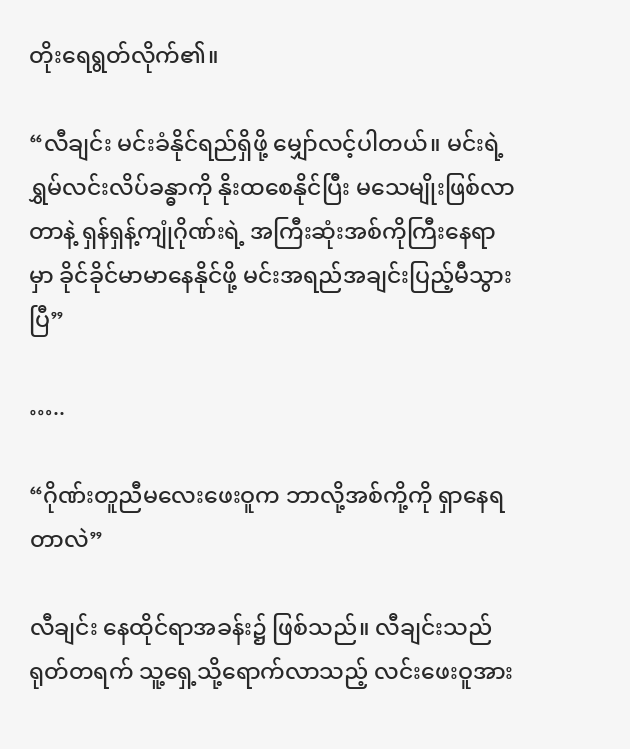တိုးရေရွတ်လိုက်၏။

“လီချင်း မင်းခံနိုင်ရည်ရှိဖို့ မျှော်လင့်ပါတယ်။ မင်းရဲ့ရွှမ်လင်းလိပ်ခန္ဓာကို နိုးထစေနိုင်ပြီး မသေမျိုးဖြစ်လာတာနဲ့ ရှန်ရှန့်ကျုံဂိုဏ်းရဲ့ အကြီးဆုံးအစ်ကိုကြီးနေရာမှာ ခိုင်ခိုင်မာမာနေနိုင်ဖို့ မင်းအရည်အချင်းပြည့်မီသွားပြီ”

…..

“ဂိုဏ်းတူညီမလေးဖေးဝူက ဘာလို့အစ်ကို့ကို ရှာနေရတာလဲ”

လီချင်း နေထိုင်ရာအခန်း၌ ဖြစ်သည်။ လီချင်းသည် ရုတ်တရက် သူ့ရှေ့သို့ရောက်လာသည့် လင်းဖေးဝူအား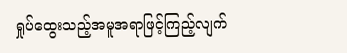ရှုပ်ထွေးသည့်အမူအရာဖြင့်ကြည့်လျက်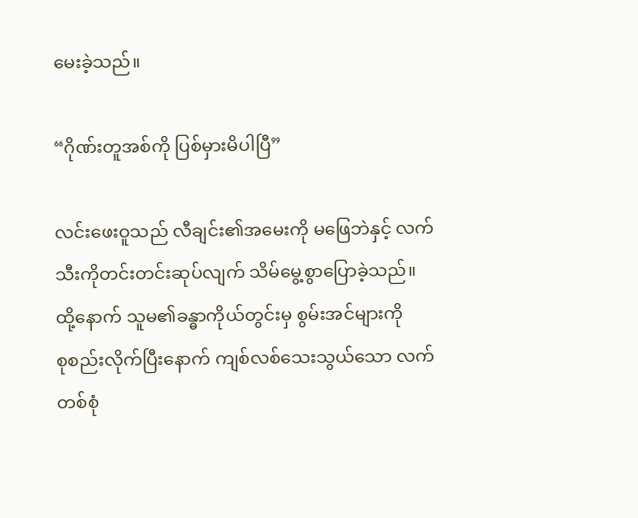မေးခဲ့သည်။

“ဂိုဏ်းတူအစ်ကို ပြစ်မှားမိပါပြီ”

လင်းဖေးဝူသည် လီချင်း၏အမေးကို မဖြေဘဲနှင့် လက်သီးကိုတင်းတင်းဆုပ်လျက် သိမ်မွေ့စွာပြောခဲ့သည်။ ထို့နောက် သူမ၏ခန္ဓာကိုယ်တွင်းမှ စွမ်းအင်များကိုစု‌စည်းလိုက်ပြီးနောက် ကျစ်လစ်သေးသွယ်သော လက်တစ်စုံ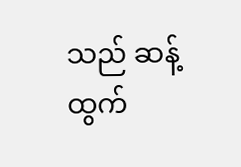သည် ဆန့်ထွက်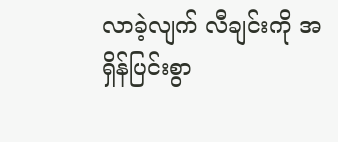လာခဲ့လျက် လီချင်းကို အရှိန်ပြင်းစွာ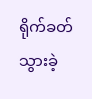ရိုက်ခတ်သွားခဲ့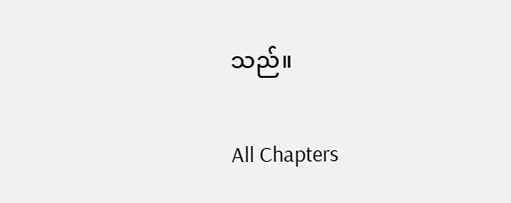သည်။

All Chapters